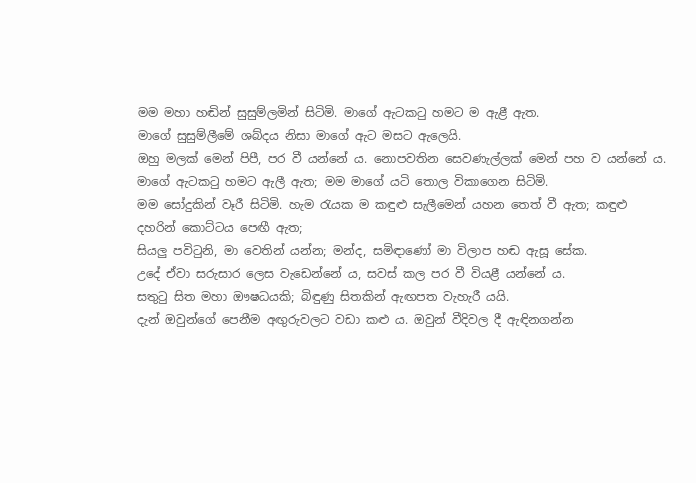මම මහා හඬින් සුසුම්ලමින් සිටිමි. මාගේ ඇටකටු හමට ම ඇළී ඇත.
මාගේ සුසුම්ලීමේ ශබ්දය නිසා මාගේ ඇට මසට ඇලෙයි.
ඔහු මලක් මෙන් පිපී, පර වී යන්නේ ය. නොපවතින සෙවණැල්ලක් මෙන් පහ ව යන්නේ ය.
මාගේ ඇටකටු හමට ඇලී ඇත; මම මාගේ යටි තොල විකාගෙන සිටිමි.
මම සෝදුකින් වෑරී සිටිමි. හැම රැයක ම කඳුළු සැලීමෙන් යහන තෙත් වී ඇත; කඳුළු දහරින් කොට්ටය පෙඟී ඇත;
සියලු පවිටුනි, මා වෙතින් යන්න; මන්ද, සමිඳාණෝ මා විලාප හඬ ඇසූ සේක.
උදේ ඒවා සරුසාර ලෙස වැඩෙන්නේ ය, සවස් කල පර වී වියළී යන්නේ ය.
සතුටු සිත මහා ඖෂධයකි; බිඳුණු සිතකින් ඇඟපත වැහැරී යයි.
දැන් ඔවුන්ගේ පෙනීම අඟුරුවලට වඩා කළු ය. ඔවුන් වීදිවල දී ඇඳිනගන්න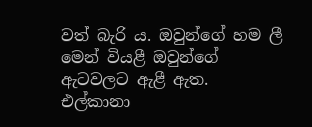වත් බැරි ය. ඔවුන්ගේ හම ලී මෙන් වියළී ඔවුන්ගේ ඇටවලට ඇළී ඇත.
එල්කානා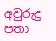අවුරුදු පතා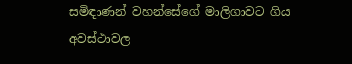සමිඳාණන් වහන්සේගේ මාලිගාවට ගිය අවස්ථාවල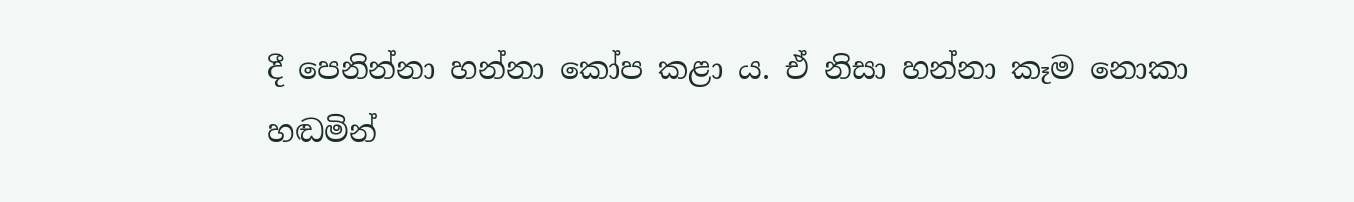දී පෙනින්නා හන්නා කෝප කළා ය. ඒ නිසා හන්නා කෑම නොකා හඬමින්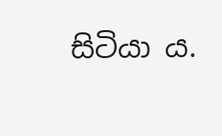සිටියා ය.